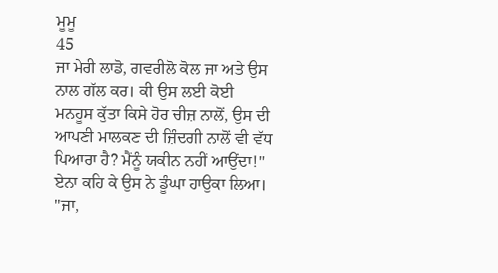ਮੂਮੂ
45
ਜਾ ਮੇਰੀ ਲਾਡੋ, ਗਵਰੀਲੋ ਕੋਲ ਜਾ ਅਤੇ ਉਸ ਨਾਲ ਗੱਲ ਕਰ। ਕੀ ਉਸ ਲਈ ਕੋਈ ਮਨਹੂਸ ਕੁੱਤਾ ਕਿਸੇ ਹੋਰ ਚੀਜ਼ ਨਾਲੋਂ, ਉਸ ਦੀ ਆਪਣੀ ਮਾਲਕਣ ਦੀ ਜ਼ਿੰਦਗੀ ਨਾਲੋਂ ਵੀ ਵੱਧ ਪਿਆਰਾ ਹੈ? ਮੈਂਨੂੰ ਯਕੀਨ ਨਹੀਂ ਆਉਂਦਾ!" ਏਨਾ ਕਹਿ ਕੇ ਉਸ ਨੇ ਡੂੰਘਾ ਹਾਉਕਾ ਲਿਆ। "ਜਾ,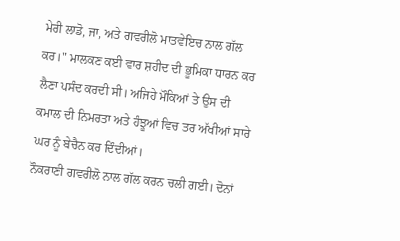ਮੇਰੀ ਲਾਡੋ, ਜਾ, ਅਤੇ ਗਵਰੀਲੋ ਮਾਤਵੇਇਚ ਨਾਲ ਗੱਲ ਕਰ।" ਮਾਲਕਣ ਕਈ ਵਾਰ ਸ਼ਹੀਦ ਦੀ ਭੂਮਿਕਾ ਧਾਰਨ ਕਰ ਲੈਣਾ ਪਸੰਦ ਕਰਦੀ ਸੀ। ਅਜਿਹੇ ਮੌਕਿਆਂ ਤੇ ਉਸ ਦੀ ਕਮਾਲ ਦੀ ਨਿਮਰਤਾ ਅਤੇ ਹੰਝੂਆਂ ਵਿਚ ਤਰ ਅੱਖੀਆਂ ਸਾਰੇ ਘਰ ਨੂੰ ਬੇਚੈਨ ਕਰ ਦਿੰਦੀਆਂ।
ਨੌਕਰਾਣੀ ਗਵਰੀਲੋ ਨਾਲ ਗੱਲ ਕਰਨ ਚਲੀ ਗਈ। ਦੋਨਾਂ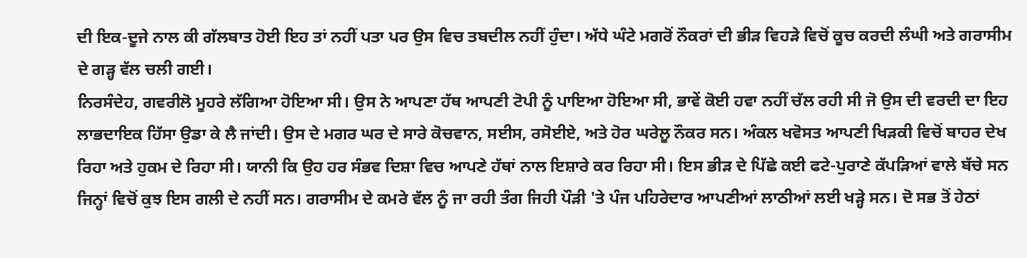ਦੀ ਇਕ-ਦੂਜੇ ਨਾਲ ਕੀ ਗੱਲਬਾਤ ਹੋਈ ਇਹ ਤਾਂ ਨਹੀਂ ਪਤਾ ਪਰ ਉਸ ਵਿਚ ਤਬਦੀਲ ਨਹੀਂ ਹੁੰਦਾ। ਅੱਧੇ ਘੰਟੇ ਮਗਰੋਂ ਨੌਕਰਾਂ ਦੀ ਭੀੜ ਵਿਹੜੇ ਵਿਚੋਂ ਕੂਚ ਕਰਦੀ ਲੰਘੀ ਅਤੇ ਗਰਾਸੀਮ ਦੇ ਗੜ੍ਹ ਵੱਲ ਚਲੀ ਗਈ।
ਨਿਰਸੰਦੇਹ, ਗਵਰੀਲੋ ਮੂਹਰੇ ਲੱਗਿਆ ਹੋਇਆ ਸੀ। ਉਸ ਨੇ ਆਪਣਾ ਹੱਥ ਆਪਣੀ ਟੋਪੀ ਨੂੰ ਪਾਇਆ ਹੋਇਆ ਸੀ, ਭਾਵੇਂ ਕੋਈ ਹਵਾ ਨਹੀਂ ਚੱਲ ਰਹੀ ਸੀ ਜੋ ਉਸ ਦੀ ਵਰਦੀ ਦਾ ਇਹ ਲਾਭਦਾਇਕ ਹਿੱਸਾ ਉਡਾ ਕੇ ਲੈ ਜਾਂਦੀ। ਉਸ ਦੇ ਮਗਰ ਘਰ ਦੇ ਸਾਰੇ ਕੋਚਵਾਨ, ਸਈਸ, ਰਸੋਈਏ, ਅਤੇ ਹੋਰ ਘਰੇਲੂ ਨੌਕਰ ਸਨ। ਅੰਕਲ ਖਵੋਸਤ ਆਪਣੀ ਖਿੜਕੀ ਵਿਚੋਂ ਬਾਹਰ ਦੇਖ ਰਿਹਾ ਅਤੇ ਹੁਕਮ ਦੇ ਰਿਹਾ ਸੀ। ਯਾਨੀ ਕਿ ਉਹ ਹਰ ਸੰਭਵ ਦਿਸ਼ਾ ਵਿਚ ਆਪਣੇ ਹੱਥਾਂ ਨਾਲ ਇਸ਼ਾਰੇ ਕਰ ਰਿਹਾ ਸੀ। ਇਸ ਭੀੜ ਦੇ ਪਿੱਛੇ ਕਈ ਫਟੇ-ਪੁਰਾਣੇ ਕੱਪੜਿਆਂ ਵਾਲੇ ਬੱਚੇ ਸਨ ਜਿਨ੍ਹਾਂ ਵਿਚੋਂ ਕੁਝ ਇਸ ਗਲੀ ਦੇ ਨਹੀਂ ਸਨ। ਗਰਾਸੀਮ ਦੇ ਕਮਰੇ ਵੱਲ ਨੂੰ ਜਾ ਰਹੀ ਤੰਗ ਜਿਹੀ ਪੌੜੀ 'ਤੇ ਪੰਜ ਪਹਿਰੇਦਾਰ ਆਪਣੀਆਂ ਲਾਠੀਆਂ ਲਈ ਖੜ੍ਹੇ ਸਨ। ਦੋ ਸਭ ਤੋਂ ਹੇਠਾਂ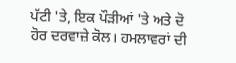ਪੱਟੀ 'ਤੇ, ਇਕ ਪੌੜੀਆਂ 'ਤੇ ਅਤੇ ਦੋ ਹੋਰ ਦਰਵਾਜ਼ੇ ਕੋਲ। ਹਮਲਾਵਰਾਂ ਦੀ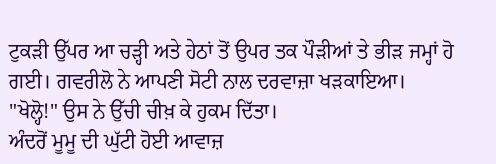ਟੁਕੜੀ ਉੱਪਰ ਆ ਚੜ੍ਹੀ ਅਤੇ ਹੇਠਾਂ ਤੋਂ ਉਪਰ ਤਕ ਪੌੜੀਆਂ ਤੇ ਭੀੜ ਜਮ੍ਹਾਂ ਹੋ ਗਈ। ਗਵਰੀਲੋ ਨੇ ਆਪਣੀ ਸੋਟੀ ਨਾਲ ਦਰਵਾਜ਼ਾ ਖੜਕਾਇਆ।
"ਖੋਲ੍ਹੋ!" ਉਸ ਨੇ ਉੱਚੀ ਚੀਖ਼ ਕੇ ਹੁਕਮ ਦਿੱਤਾ।
ਅੰਦਰੋਂ ਮੂਮੂ ਦੀ ਘੁੱਟੀ ਹੋਈ ਆਵਾਜ਼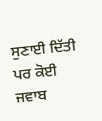ਸੁਣਾਈ ਦਿੱਤੀ ਪਰ ਕੋਈ ਜਵਾਬ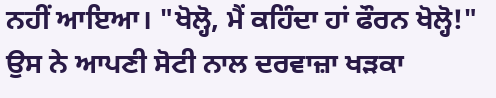ਨਹੀਂ ਆਇਆ। "ਖੋਲ੍ਹੋ, ਮੈਂ ਕਹਿੰਦਾ ਹਾਂ ਫੌਰਨ ਖੋਲ੍ਹੋ!" ਉਸ ਨੇ ਆਪਣੀ ਸੋਟੀ ਨਾਲ ਦਰਵਾਜ਼ਾ ਖੜਕਾ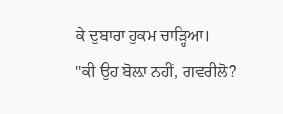ਕੇ ਦੁਬਾਰਾ ਹੁਕਮ ਚਾੜ੍ਹਿਆ।
"ਕੀ ਉਹ ਬੋਲ਼ਾ ਨਹੀਂ, ਗਵਰੀਲੋ?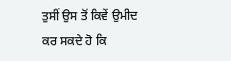ਤੁਸੀਂ ਉਸ ਤੋਂ ਕਿਵੇਂ ਉਮੀਦ ਕਰ ਸਕਦੇ ਹੋ ਕਿ